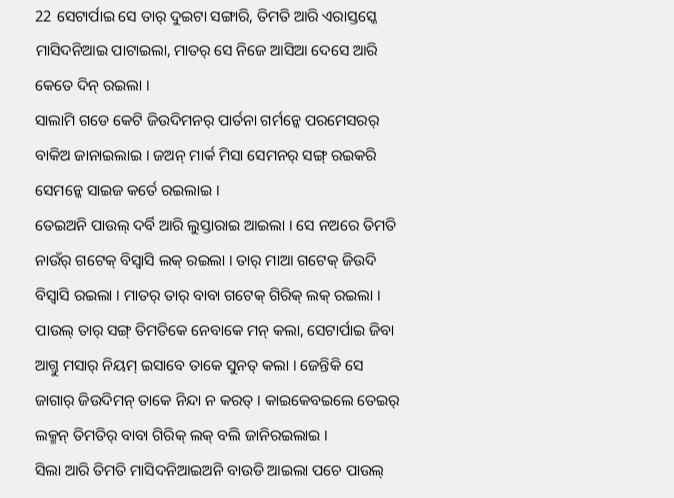22 ସେଟାର୍ପାଇ ସେ ତାର୍ ଦୁଇଟା ସଙ୍ଗାରି, ତିମତି ଆରି ଏରାସ୍ତସ୍କେ ମାସିଦନିଆଇ ପାଟାଇଲା, ମାତର୍ ସେ ନିଜେ ଆସିଆ ଦେସେ ଆରି କେତେ ଦିନ୍ ରଇଲା ।
ସାଲାମି ଗଡେ କେଟି ଜିଉଦିମନର୍ ପାର୍ତନା ଗର୍ମନ୍କେ ପରମେସରର୍ ବାକିଅ ଜାନାଇଲାଇ । ଜଅନ୍ ମାର୍କ ମିସା ସେମନର୍ ସଙ୍ଗ୍ ରଇକରି ସେମନ୍କେ ସାଇଜ କର୍ତେ ରଇଲାଇ ।
ତେଇଅନି ପାଉଲ୍ ଦର୍ବି ଆରି ଲୁସ୍ତାରାଇ ଆଇଲା । ସେ ନଅରେ ତିମତି ନାଉଁର୍ ଗଟେକ୍ ବିସ୍ବାସି ଲକ୍ ରଇଲା । ତାର୍ ମାଆ ଗଟେକ୍ ଜିଉଦି ବିସ୍ବାସି ରଇଲା । ମାତର୍ ତାର୍ ବାବା ଗଟେକ୍ ଗିରିକ୍ ଲକ୍ ରଇଲା ।
ପାଉଲ୍ ତାର୍ ସଙ୍ଗ୍ ତିମତିକେ ନେବାକେ ମନ୍ କଲା, ସେଟାର୍ପାଇ ଜିବା ଆଗ୍ତୁ ମସାର୍ ନିୟମ୍ ଇସାବେ ତାକେ ସୁନତ୍ କଲା । ଜେନ୍ତିକି ସେ ଜାଗାର୍ ଜିଉଦିମନ୍ ତାକେ ନିନ୍ଦା ନ କରତ୍ । କାଇକେବଇଲେ ତେଇର୍ ଲକ୍ମନ୍ ତିମତିର୍ ବାବା ଗିରିକ୍ ଲକ୍ ବଲି ଜାନିରଇଲାଇ ।
ସିଲା ଆରି ତିମତି ମାସିଦନିଆଇଅନି ବାଉଡି ଆଇଲା ପଚେ ପାଉଲ୍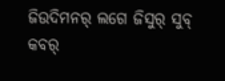ଜିଉଦିମନର୍ ଲଗେ ଜିସୁର୍ ସୁବ୍ କବର୍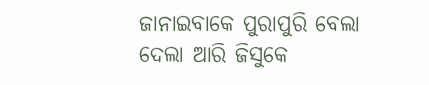ଜାନାଇବାକେ ପୁରାପୁରି ବେଲା ଦେଲା ଆରି ଜିସୁକେ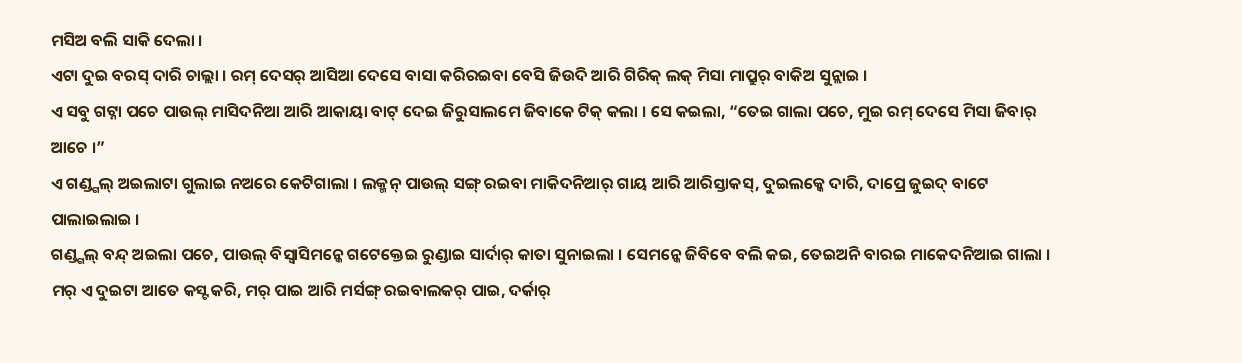ମସିଅ ବଲି ସାକି ଦେଲା ।
ଏଟା ଦୁଇ ବରସ୍ ଦାରି ଚାଲ୍ଲା । ରମ୍ ଦେସର୍ ଆସିଆ ଦେସେ ବାସା କରିରଇବା ବେସି ଜିଉଦି ଆରି ଗିରିକ୍ ଲକ୍ ମିସା ମାପ୍ରୁର୍ ବାକିଅ ସୁନ୍ଲାଇ ।
ଏ ସବୁ ଗଟ୍ନା ପଚେ ପାଉଲ୍ ମାସିଦନିଆ ଆରି ଆକାୟା ବାଟ୍ ଦେଇ ଜିରୁସାଲମେ ଜିବାକେ ଟିକ୍ କଲା । ସେ କଇଲା, “ତେଇ ଗାଲା ପଚେ, ମୁଇ ରମ୍ ଦେସେ ମିସା ଜିବାର୍ ଆଚେ ।”
ଏ ଗଣ୍ଡ୍ଗଲ୍ ଅଇଲାଟା ଗୁଲାଇ ନଅରେ କେଟିଗାଲା । ଲକ୍ମନ୍ ପାଉଲ୍ ସଙ୍ଗ୍ ରଇବା ମାକିଦନିଆର୍ ଗାୟ ଆରି ଆରିସ୍ତାକସ୍, ଦୁଇଲକ୍କେ ଦାରି, ଦାପ୍ରେ ଜୁଇଦ୍ ବାଟେ ପାଲାଇଲାଇ ।
ଗଣ୍ଡ୍ଗଲ୍ ବନ୍ଦ୍ ଅଇଲା ପଚେ, ପାଉଲ୍ ବିସ୍ବାସିମନ୍କେ ଗଟେକ୍ତେଇ ରୁଣ୍ଡାଇ ସାର୍ଦାର୍ କାତା ସୁନାଇଲା । ସେମନ୍କେ ଜିବିବେ ବଲି କଇ, ତେଇଅନି ବାରଇ ମାକେଦନିଆଇ ଗାଲା ।
ମର୍ ଏ ଦୁଇଟା ଆତେ କସ୍ଟ କରି, ମର୍ ପାଇ ଆରି ମର୍ସଙ୍ଗ୍ ରଇବାଲକର୍ ପାଇ, ଦର୍କାର୍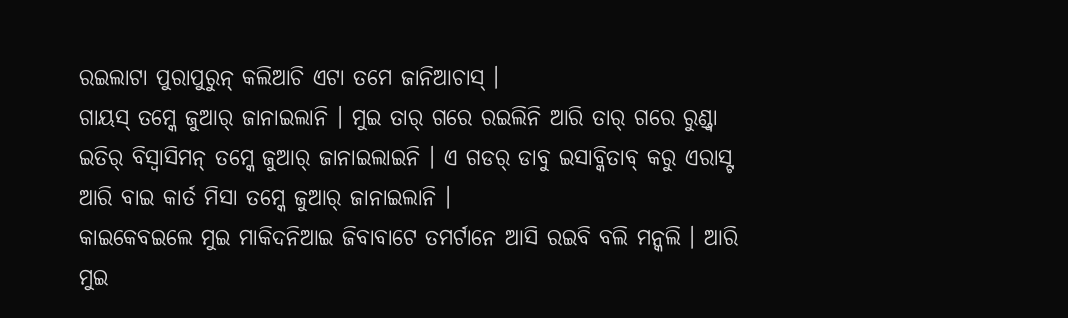ରଇଲାଟା ପୁରାପୁରୁନ୍ କଲିଆଚି ଏଟା ତମେ ଜାନିଆଚାସ୍ ।
ଗାୟସ୍ ତମ୍କେ ଜୁଆର୍ ଜାନାଇଲାନି । ମୁଇ ତାର୍ ଗରେ ରଇଲିନି ଆରି ତାର୍ ଗରେ ରୁଣ୍ଡ୍ବା ଇତିର୍ ବିସ୍ବାସିମନ୍ ତମ୍କେ ଜୁଆର୍ ଜାନାଇଲାଇନି । ଏ ଗଡର୍ ଡାବୁ ଇସାବ୍କିତାବ୍ କରୁ ଏରାସ୍ଟ ଆରି ବାଇ କାର୍ତ ମିସା ତମ୍କେ ଜୁଆର୍ ଜାନାଇଲାନି ।
କାଇକେବଇଲେ ମୁଇ ମାକିଦନିଆଇ ଜିବାବାଟେ ତମର୍ଟାନେ ଆସି ରଇବି ବଲି ମନ୍କଲି । ଆରି ମୁଇ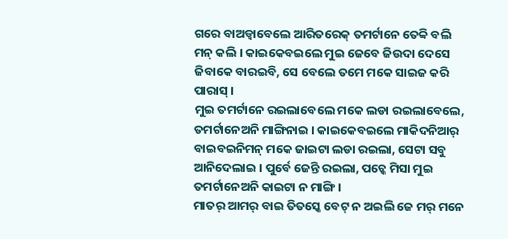ଗରେ ବାଅଡ୍ବାବେଲେ ଆରିତରେକ୍ ତମର୍ଟାନେ ତେବ୍ବି ବଲି ମନ୍ କଲି । କାଇକେବଇଲେ ମୁଇ ଜେବେ ଜିଉଦା ଦେସେ ଜିବାକେ ବାରଇବି, ସେ ବେଲେ ତମେ ମକେ ସାଇଜ କରି ପାରାସ୍ ।
ମୁଇ ତମର୍ଟାନେ ରଇଲାବେଲେ ମକେ ଲଡା ରଇଲାବେଲେ, ତମର୍ଟାନେଅନି ମାଙ୍ଗିନାଇ । କାଇକେବଇଲେ ମାକିଦନିଆର୍ ବାଇବଇନିମନ୍ ମକେ ଜାଇଟା ଲଡା ରଇଲା, ସେଟା ସବୁ ଆନିଦେଲାଇ । ପୁର୍ବେ ଜେନ୍ତି ରଇଲା, ପଚ୍କେ ମିସା ମୁଇ ତମର୍ଟାନେଅନି କାଇଟା ନ ମାଙ୍ଗି ।
ମାତର୍ ଆମର୍ ବାଇ ତିତସ୍କେ ବେଟ୍ ନ ଅଇଲି ଜେ ମର୍ ମନେ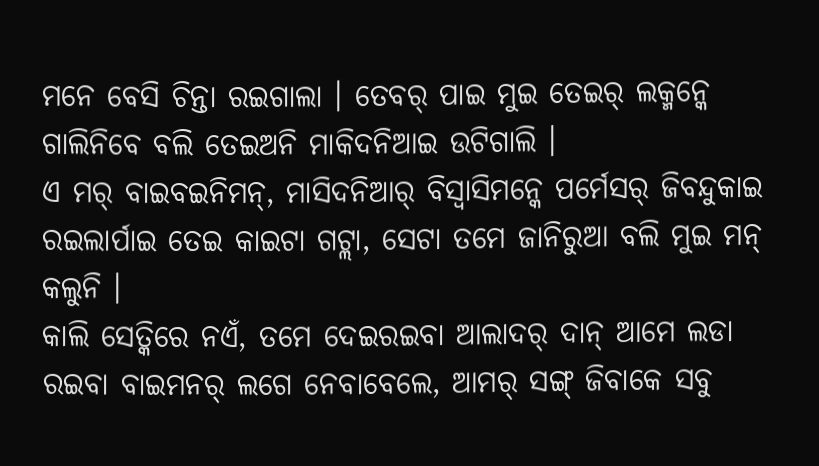ମନେ ବେସି ଚିନ୍ତା ରଇଗାଲା । ତେବର୍ ପାଇ ମୁଇ ତେଇର୍ ଲକ୍ମନ୍କେ ଗାଲିନିବେ ବଲି ତେଇଅନି ମାକିଦନିଆଇ ଉଟିଗାଲି ।
ଏ ମର୍ ବାଇବଇନିମନ୍, ମାସିଦନିଆର୍ ବିସ୍ବାସିମନ୍କେ ପର୍ମେସର୍ ଜିବନ୍ଦୁକାଇ ରଇଲାର୍ପାଇ ତେଇ କାଇଟା ଗଟ୍ଲା, ସେଟା ତମେ ଜାନିରୁଆ ବଲି ମୁଇ ମନ୍ କଲୁନି ।
କାଲି ସେତ୍କିରେ ନଏଁ, ତମେ ଦେଇରଇବା ଆଲାଦର୍ ଦାନ୍ ଆମେ ଲଡା ରଇବା ବାଇମନର୍ ଲଗେ ନେବାବେଲେ, ଆମର୍ ସଙ୍ଗ୍ ଜିବାକେ ସବୁ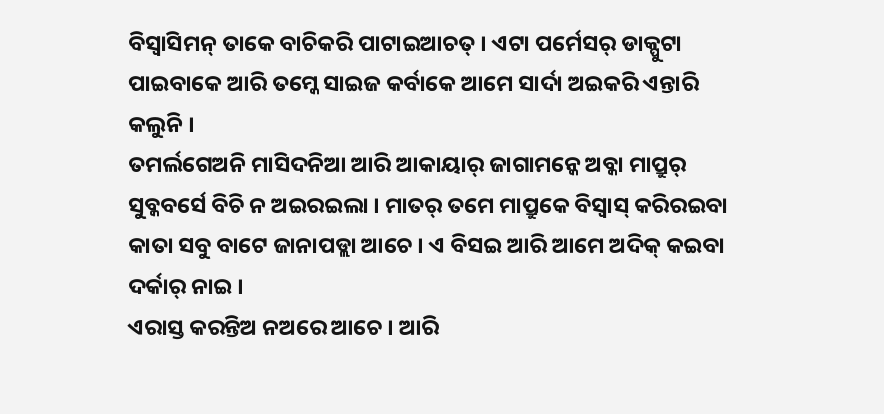ବିସ୍ବାସିମନ୍ ତାକେ ବାଚିକରି ପାଟାଇଆଚତ୍ । ଏଟା ପର୍ମେସର୍ ଡାକ୍ପୁଟା ପାଇବାକେ ଆରି ତମ୍କେ ସାଇଜ କର୍ବାକେ ଆମେ ସାର୍ଦା ଅଇକରି ଏନ୍ତାରି କଲୁନି ।
ତମର୍ଲଗେଅନି ମାସିଦନିଆ ଆରି ଆକାୟାର୍ ଜାଗାମନ୍କେ ଅବ୍କା ମାପ୍ରୁର୍ ସୁବ୍କବର୍ସେ ବିଚି ନ ଅଇରଇଲା । ମାତର୍ ତମେ ମାପ୍ରୁକେ ବିସ୍ବାସ୍ କରିରଇବା କାତା ସବୁ ବାଟେ ଜାନାପଡ୍ଲା ଆଚେ । ଏ ବିସଇ ଆରି ଆମେ ଅଦିକ୍ କଇବା ଦର୍କାର୍ ନାଇ ।
ଏରାସ୍ତ କରନ୍ତିଅ ନଅରେ ଆଚେ । ଆରି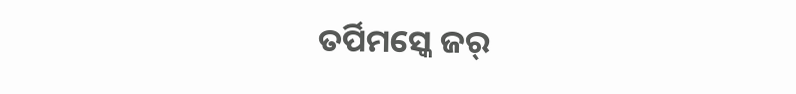ତର୍ପିମସ୍କେ ଜର୍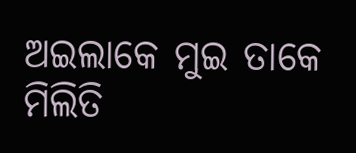ଅଇଲାକେ ମୁଇ ତାକେ ମିଲିତି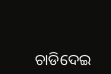ଚାଡିଦେଇ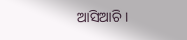ଆସିଆଚି ।